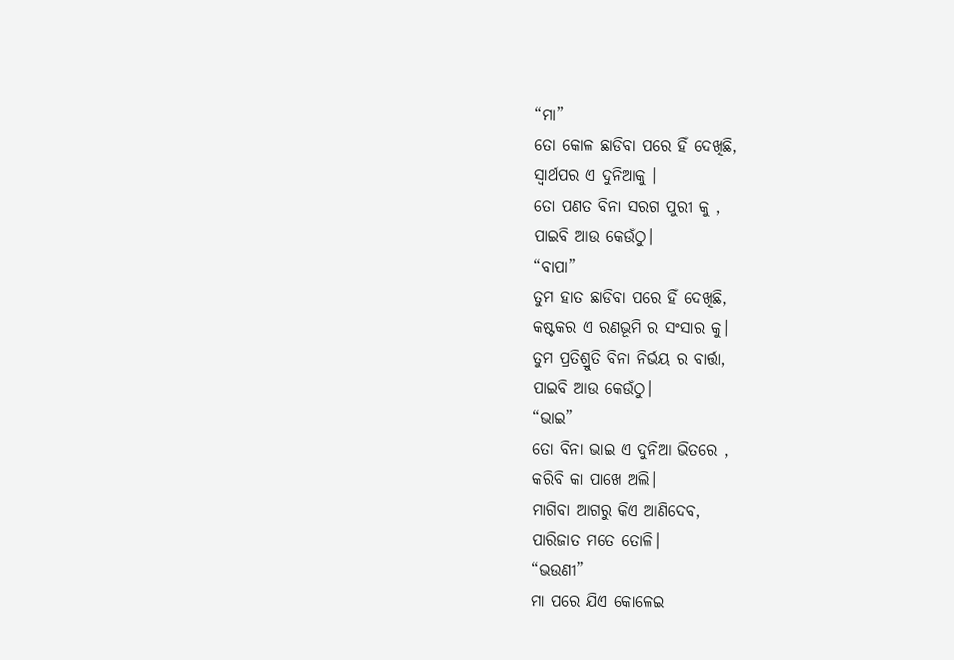“ମା”
ତୋ କୋଳ ଛାଡିବା ପରେ ହିଁ ଦେଖିଛି,
ସ୍ୱାର୍ଥପର ଏ ଦୁନିଆକୁ ।
ତୋ ପଣତ ବିନା ସରଗ ପୁରୀ କୁ ,
ପାଇବି ଆଉ କେଉଁଠୁ।
“ବାପା”
ତୁମ ହାତ ଛାଡିବା ପରେ ହିଁ ଦେଖିଛି,
କଷ୍ଟକର ଏ ରଣଭୂମି ର ସଂସାର କୁ।
ତୁମ ପ୍ରତିଶ୍ରୁତି ବିନା ନିର୍ଭୟ ର ବାର୍ତ୍ତା,
ପାଇବି ଆଉ କେଉଁଠୁ।
“ଭାଇ”
ତୋ ବିନା ଭାଇ ଏ ଦୁନିଆ ଭିତରେ ,
କରିବି କା ପାଖେ ଅଲି।
ମାଗିବା ଆଗରୁ କିଏ ଆଣିଦେବ,
ପାରିଜାତ ମତେ ତୋଳି।
“ଭଉଣୀ”
ମା ପରେ ଯିଏ କୋଳେଇ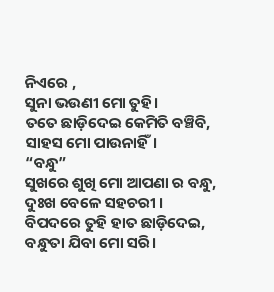ନିଏରେ ,
ସୁନା ଭଉଣୀ ମୋ ତୁହି।
ତତେ ଛାଡ଼ିଦେଇ କେମିତି ବଞ୍ଚିବି,
ସାହସ ମୋ ପାଉନାହିଁ।
“ବନ୍ଧୁ”
ସୁଖରେ ଶୁଖି ମୋ ଆପଣା ର ବନ୍ଧୁ,
ଦୁଃଖ ବେଳେ ସହଚରୀ ।
ବିପଦରେ ତୁହି ହାତ ଛାଡ଼ିଦେଇ,
ବନ୍ଧୁତା ଯିବା ମୋ ସରି।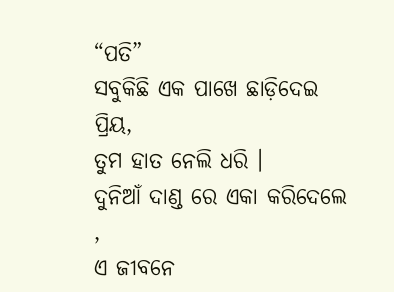“ପତି”
ସବୁକିଛି ଏକ ପାଖେ ଛାଡ଼ିଦେଇ ପ୍ରିୟ,
ତୁମ ହାତ ନେଲି ଧରି ।
ଦୁନିଆଁ ଦାଣ୍ଡ ରେ ଏକା କରିଦେଲେ ,
ଏ ଜୀବନେ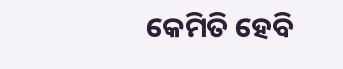କେମିତି ହେବି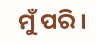ମୁଁ ପରି ।